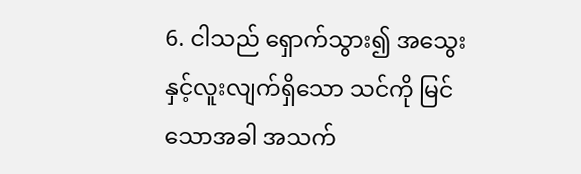6. ငါသည် ရှောက်သွား၍ အသွေးနှင့်လူးလျက်ရှိသော သင်ကို မြင်သောအခါ အသက်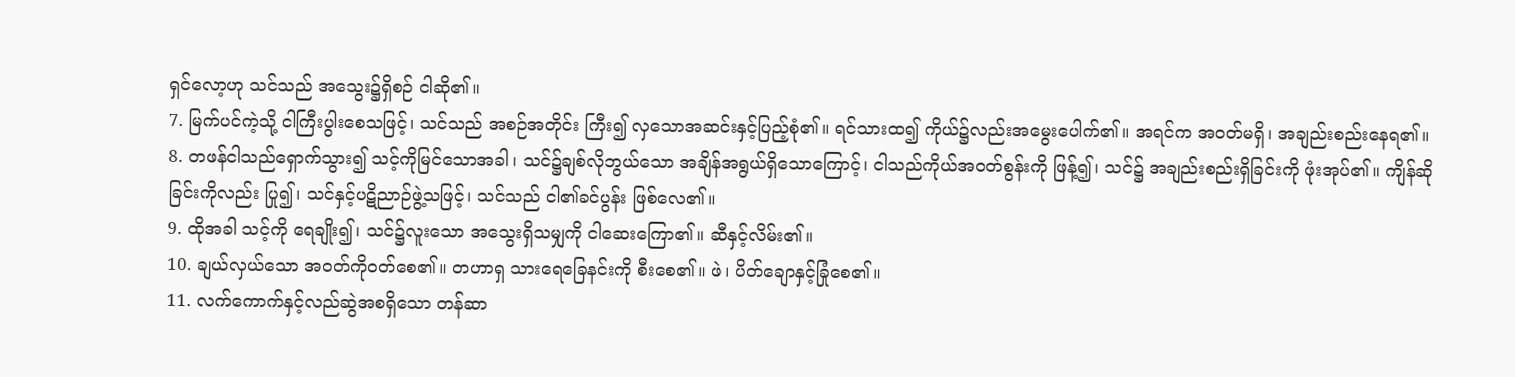ရှင်လော့ဟု သင်သည် အသွေး၌ရှိစဉ် ငါဆို၏။
7. မြက်ပင်ကဲ့သို့ ငါကြီးပွါးစေသဖြင့်၊ သင်သည် အစဉ်အတိုင်း ကြီး၍ လှသောအဆင်းနှင့်ပြည့်စုံ၏။ ရင်သားထ၍ ကိုယ်၌လည်းအမွေးပေါက်၏။ အရင်က အဝတ်မရှိ၊ အချည်းစည်းနေရ၏။
8. တဖန်ငါသည်ရှောက်သွား၍ သင့်ကိုမြင်သောအခါ၊ သင်၌ချစ်လိုဘွယ်သော အချိန်အရွယ်ရှိသောကြောင့်၊ ငါသည်ကိုယ်အဝတ်စွန်းကို ဖြန့်၍၊ သင်၌ အချည်းစည်းရှိခြင်းကို ဖုံးအုပ်၏။ ကျိန်ဆိုခြင်းကိုလည်း ပြု၍၊ သင်နှင့်ပဋိညာဉ်ဖွဲ့သဖြင့်၊ သင်သည် ငါ၏ခင်ပွန်း ဖြစ်လေ၏။
9. ထိုအခါ သင့်ကို ရေချိုး၍၊ သင်၌လူးသော အသွေးရှိသမျှကို ငါဆေးကြော၏။ ဆီနှင့်လိမ်း၏။
10. ချယ်လှယ်သော အဝတ်ကိုဝတ်စေ၏။ တဟာရှ သားရေခြေနင်းကို စီးစေ၏။ ဖဲ၊ ပိတ်ချောနှင့်ခြုံစေ၏။
11. လက်ကောက်နှင့်လည်ဆွဲအစရှိသော တန်ဆာ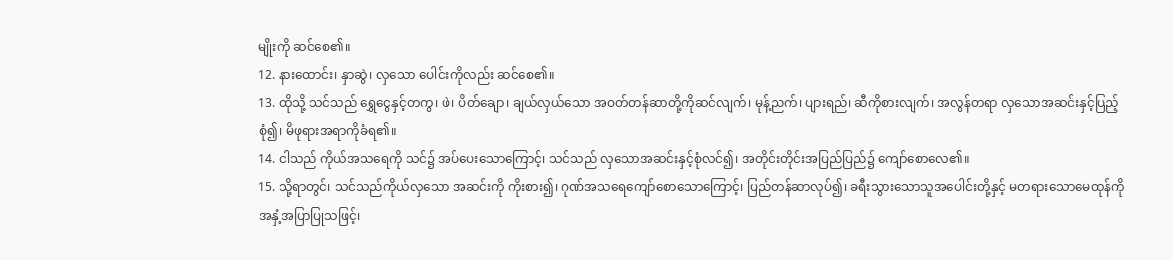မျိုးကို ဆင်စေ၏။
12. နားထောင်း၊ နှာဆွဲ၊ လှသော ပေါင်းကိုလည်း ဆင်စေ၏။
13. ထိုသို့ သင်သည် ရွှေငွေနှင့်တကွ၊ ဖဲ၊ ပိတ်ချော၊ ချယ်လှယ်သော အဝတ်တန်ဆာတို့ကိုဆင်လျက်၊ မုန့်ညက်၊ ပျားရည်၊ ဆီကိုစားလျက်၊ အလွန်တရာ လှသောအဆင်းနှင့်ပြည့်စုံ၍၊ မိဖုရားအရာကိုခံရ၏။
14. ငါသည် ကိုယ်အသရေကို သင်၌ အပ်ပေးသောကြောင့်၊ သင်သည် လှသောအဆင်းနှင့်စုံလင်၍၊ အတိုင်းတိုင်းအပြည်ပြည်၌ ကျော်စောလေ၏။
15. သို့ရာတွင်၊ သင်သည်ကိုယ်လှသော အဆင်းကို ကိုးစား၍၊ ဂုဏ်အသရေကျော်စောသောကြောင့်၊ ပြည်တန်ဆာလုပ်၍၊ ခရီးသွားသောသူအပေါင်းတို့နှင့် မတရားသောမေထုန်ကို အနှံ့အပြာပြုသဖြင့်၊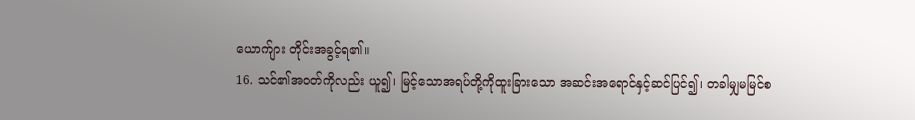ယောက်ျား တိုင်းအခွင့်ရ၏။
16. သင်၏အဝတ်ကိုလည်း ယူ၍၊ မြင့်သောအရပ်တို့ကိုထူးခြားသော အဆင်းအရောင်နှင့်ဆင်ပြင်၍၊ တခါမျှမမြင်စ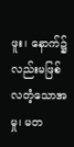ဖူး၊ နောက်၌လည်းမဖြစ်လတံ့သောအမှု၊ မတ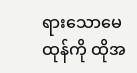ရားသောမေထုန်ကို ထိုအ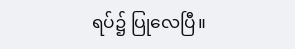ရပ်၌ ပြုလေပြီ။